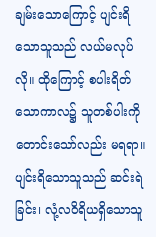ချမ်းသောကြောင့် ပျင်းရိသောသူသည် လယ်မလုပ်လို။ ထိုကြောင့် စပါးရိတ်သောကာလ၌ သူတစ်ပါးကို တောင်းသော်လည်း မရရာ။
ပျင်းရိသောသူသည် ဆင်းရဲခြင်း၊ လုံ့လဝိရိယရှိသောသူ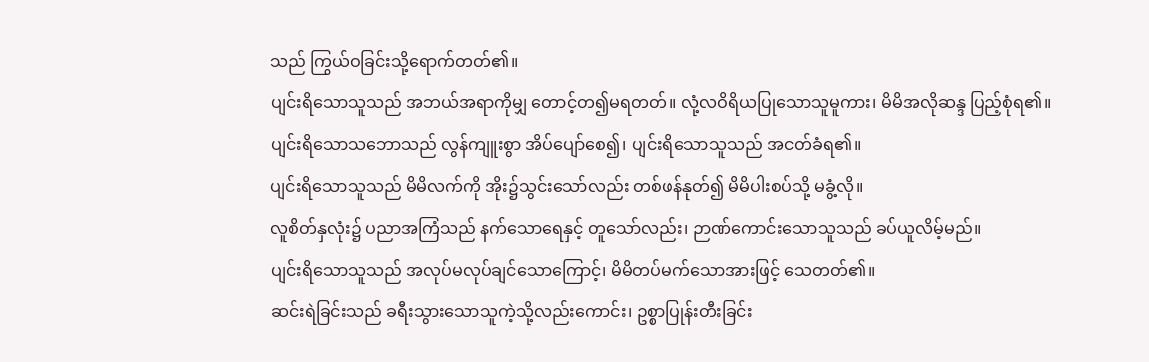သည် ကြွယ်ဝခြင်းသို့ရောက်တတ်၏။
ပျင်းရိသောသူသည် အဘယ်အရာကိုမျှ တောင့်တ၍မရတတ်။ လုံ့လဝိရိယပြုသောသူမူကား၊ မိမိအလိုဆန္ဒ ပြည့်စုံရ၏။
ပျင်းရိသောသဘောသည် လွန်ကျူးစွာ အိပ်ပျော်စေ၍၊ ပျင်းရိသောသူသည် အငတ်ခံရ၏။
ပျင်းရိသောသူသည် မိမိလက်ကို အိုး၌သွင်းသော်လည်း တစ်ဖန်နုတ်၍ မိမိပါးစပ်သို့ မခွံ့လို။
လူစိတ်နှလုံး၌ ပညာအကြံသည် နက်သောရေနှင့် တူသော်လည်း၊ ဉာဏ်ကောင်းသောသူသည် ခပ်ယူလိမ့်မည်။
ပျင်းရိသောသူသည် အလုပ်မလုပ်ချင်သောကြောင့်၊ မိမိတပ်မက်သောအားဖြင့် သေတတ်၏။
ဆင်းရဲခြင်းသည် ခရီးသွားသောသူကဲ့သို့လည်းကောင်း၊ ဥစ္စာပြုန်းတီးခြင်း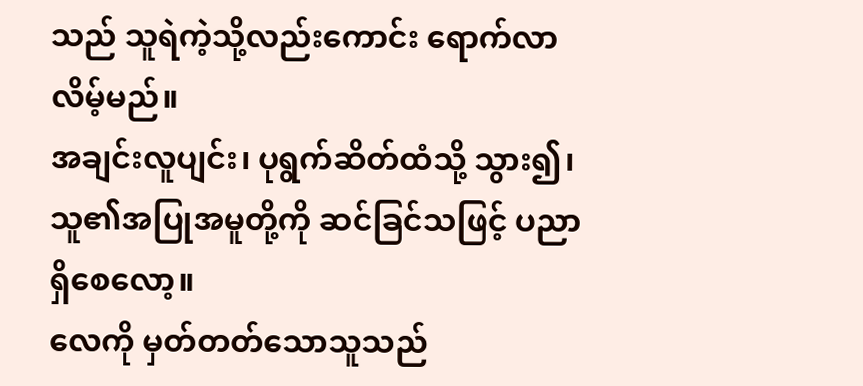သည် သူရဲကဲ့သို့လည်းကောင်း ရောက်လာလိမ့်မည်။
အချင်းလူပျင်း၊ ပုရွက်ဆိတ်ထံသို့ သွား၍၊ သူ၏အပြုအမူတို့ကို ဆင်ခြင်သဖြင့် ပညာရှိစေလော့။
လေကို မှတ်တတ်သောသူသည်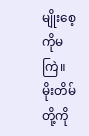မျိုးစေ့ကိုမကြဲ။ မိုးတိမ်တို့ကို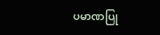ပမာဏပြု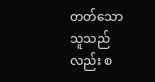တတ်သော သူသည်လည်း စ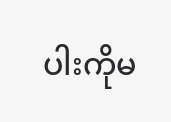ပါးကိုမ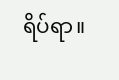ရိပ်ရာ။